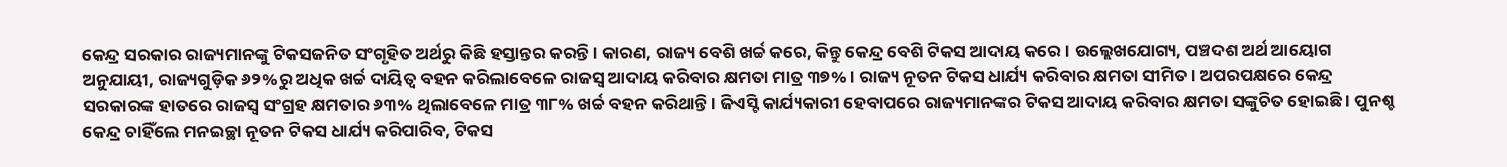କେନ୍ଦ୍ର ସରକାର ରାଜ୍ୟମାନଙ୍କୁ ଟିକସଜନିତ ସଂଗୃହିତ ଅର୍ଥରୁ କିଛି ହସ୍ତାନ୍ତର କରନ୍ତି । କାରଣ, ରାଜ୍ୟ ବେଶି ଖର୍ଚ୍ଚ କରେ, କିନ୍ତୁ କେନ୍ଦ୍ର ବେଶି ଟିକସ ଆଦାୟ କରେ । ଉଲ୍ଲେଖଯୋଗ୍ୟ, ପଞ୍ଚଦଶ ଅର୍ଥ ଆୟୋଗ ଅନୁଯାୟୀ, ରାଜ୍ୟଗୁଡ଼ିକ ୬୨%ରୁ ଅଧିକ ଖର୍ଚ୍ଚ ଦାୟିତ୍ୱ ବହନ କରିଲାବେଳେ ରାଜସ୍ୱ ଆଦାୟ କରିବାର କ୍ଷମତା ମାତ୍ର ୩୭% । ରାଜ୍ୟ ନୂତନ ଟିକସ ଧାର୍ଯ୍ୟ କରିବାର କ୍ଷମତା ସୀମିତ । ଅପରପକ୍ଷରେ କେନ୍ଦ୍ର ସରକାରଙ୍କ ହାତରେ ରାଜସ୍ୱ ସଂଗ୍ରହ କ୍ଷମତାର ୬୩% ଥିଲାବେଳେ ମାତ୍ର ୩୮% ଖର୍ଚ୍ଚ ବହନ କରିଥାନ୍ତି । ଜିଏସ୍ଟି କାର୍ଯ୍ୟକାରୀ ହେବାପରେ ରାଜ୍ୟମାନଙ୍କର ଟିକସ ଆଦାୟ କରିବାର କ୍ଷମତା ସଙ୍କୁଚିତ ହୋଇଛି । ପୁନଶ୍ଚ କେନ୍ଦ୍ର ଚାହିଁଲେ ମନଇଚ୍ଛା ନୂତନ ଟିକସ ଧାର୍ଯ୍ୟ କରିପାରିବ, ଟିକସ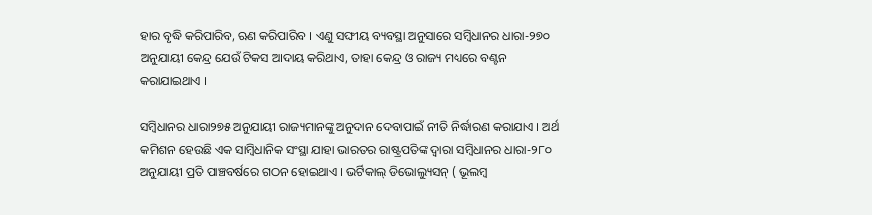ହାର ବୃଦ୍ଧି କରିପାରିବ, ଋଣ କରିପାରିବ । ଏଣୁ ସଙ୍ଘୀୟ ବ୍ୟବସ୍ଥା ଅନୁସାରେ ସମ୍ବିଧାନର ଧାରା-୨୭୦ ଅନୁଯାୟୀ କେନ୍ଦ୍ର ଯେଉଁ ଟିକସ ଆଦାୟ କରିଥାଏ, ତାହା କେନ୍ଦ୍ର ଓ ରାଜ୍ୟ ମଧ୍ୟରେ ବଣ୍ଟନ କରାଯାଇଥାଏ ।

ସମ୍ବିଧାନର ଧାରା୨୭୫ ଅନୁଯାୟୀ ରାଜ୍ୟମାନଙ୍କୁ ଅନୁଦାନ ଦେବାପାଇଁ ନୀତି ନିର୍ଦ୍ଧାରଣ କରାଯାଏ । ଅର୍ଥ କମିଶନ ହେଉଛି ଏକ ସାମ୍ବିଧାନିକ ସଂସ୍ଥା ଯାହା ଭାରତର ରାଷ୍ଟ୍ରପତିଙ୍କ ଦ୍ୱାରା ସମ୍ବିଧାନର ଧାରା-୨୮୦ ଅନୁଯାୟୀ ପ୍ରତି ପାଞ୍ଚବର୍ଷରେ ଗଠନ ହୋଇଥାଏ । ଭର୍ଟିକାଲ୍ ଡିଭୋଲ୍ୟୁସନ୍ ( ଭୂଲମ୍ବ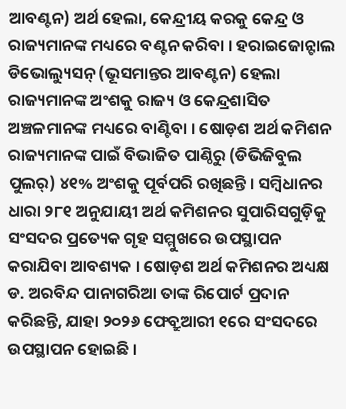ଆବଣ୍ଟନ) ଅର୍ଥ ହେଲା, କେନ୍ଦ୍ରୀୟ କରକୁ କେନ୍ଦ୍ର ଓ ରାଜ୍ୟମାନଙ୍କ ମଧ୍ୟରେ ବଣ୍ଟନ କରିବା । ହରାଇଜୋନ୍ଟାଲ ଡିଭୋଲ୍ୟୁସନ୍ (ଭୂସମାନ୍ତର ଆବଣ୍ଟନ) ହେଲା ରାଜ୍ୟମାନଙ୍କ ଅଂଶକୁ ରାଜ୍ୟ ଓ କେନ୍ଦ୍ରଶାସିତ ଅଞ୍ଚଳମାନଙ୍କ ମଧ୍ୟରେ ବାଣ୍ଟିବା । ଷୋଡ଼ଶ ଅର୍ଥ କମିଶନ ରାଜ୍ୟମାନଙ୍କ ପାଇଁ ବିଭାଜିତ ପାଣ୍ଠିରୁ (ଡିଭିଜିବୁଲ ପୁଲର୍) ୪୧% ଅଂଶକୁ ପୂର୍ବପରି ରଖିଛନ୍ତି । ସମ୍ବିଧାନର ଧାରା ୨୮୧ ଅନୁଯାୟୀ ଅର୍ଥ କମିଶନର ସୁପାରିସଗୁଡ଼ିକୁ ସଂସଦର ପ୍ରତ୍ୟେକ ଗୃହ ସମ୍ମୁଖରେ ଉପସ୍ଥାପନ କରାଯିବା ଆବଶ୍ୟକ । ଷୋଡ଼ଶ ଅର୍ଥ କମିଶନର ଅଧ୍ୟକ୍ଷ ଡ. ଅରବିନ୍ଦ ପାନାଗରିଆ ତାଙ୍କ ରିପୋର୍ଟ ପ୍ରଦାନ କରିଛନ୍ତି, ଯାହା ୨୦୨୬ ଫେବ୍ରୁଆରୀ ୧ରେ ସଂସଦରେ ଉପସ୍ଥାପନ ହୋଇଛି ।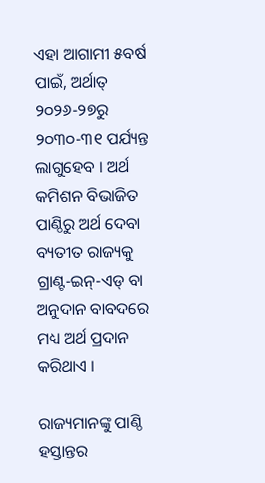ଏହା ଆଗାମୀ ୫ବର୍ଷ ପାଇଁ, ଅର୍ଥାତ୍ ୨୦୨୬-୨୭ରୁ ୨୦୩୦-୩୧ ପର୍ଯ୍ୟନ୍ତ ଲାଗୁହେବ । ଅର୍ଥ କମିଶନ ବିଭାଜିତ ପାଣ୍ଠିରୁ ଅର୍ଥ ଦେବା ବ୍ୟତୀତ ରାଜ୍ୟକୁ ଗ୍ରାଣ୍ଟ-ଇନ୍-ଏଡ୍ ବା ଅନୁଦାନ ବାବଦରେ ମଧ୍ୟ ଅର୍ଥ ପ୍ରଦାନ କରିଥାଏ ।

ରାଜ୍ୟମାନଙ୍କୁ ପାଣ୍ଠି ହସ୍ତାନ୍ତର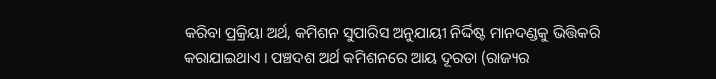କରିବା ପ୍ରକ୍ରିୟା ଅର୍ଥ, କମିଶନ ସୁପାରିସ ଅନୁଯାୟୀ ନିର୍ଦ୍ଦିଷ୍ଟ ମାନଦଣ୍ଡକୁ ଭିତ୍ତିକରି କରାଯାଇଥାଏ । ପଞ୍ଚଦଶ ଅର୍ଥ କମିଶନରେ ଆୟ ଦୂରତା (ରାଜ୍ୟର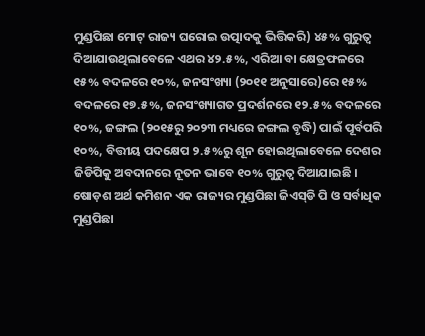ମୁଣ୍ଡପିଛା ମୋଟ୍ ରାଜ୍ୟ ଘରୋଇ ଉତ୍ପାଦକୁ ଭିତ୍ତିକରି) ୪୫% ଗୁରୁତ୍ୱ ଦିଆଯାଉଥିଲାବେଳେ ଏଥର ୪୨.୫%, ଏରିଆ ବା କ୍ଷେତ୍ରଫଳରେ ୧୫% ବଦଳରେ ୧୦%, ଜନସଂଖ୍ୟା (୨୦୧୧ ଅନୁସାରେ)ରେ ୧୫% ବଦଳରେ ୧୭.୫%, ଜନସଂଖ୍ୟାଗତ ପ୍ରଦର୍ଶନରେ ୧୨.୫% ବଦଳରେ ୧୦%, ଜଙ୍ଗଲ (୨୦୧୫ରୁ ୨୦୨୩ ମଧ୍ୟରେ ଜଙ୍ଗଲ ବୃଦ୍ଧି) ପାଇଁ ପୂର୍ବପରି ୧୦%, ବିତ୍ତୀୟ ପଦକ୍ଷେପ ୨.୫%ରୁ ଶୂନ ହୋଇଥିଲାବେଳେ ଦେଶର ଜିଡିପିକୁ ଅବଦାନରେ ନୂତନ ଭାବେ ୧୦% ଗୁରୁତ୍ୱ ଦିଆଯାଇଛି । ଷୋଡ଼ଶ ଅର୍ଥ କମିଶନ ଏକ ରାଜ୍ୟର ମୁଣ୍ଡପିଛା ଜିଏସ୍‌ଡି ପି ଓ ସର୍ବାଧିକ ମୁଣ୍ଡପିଛା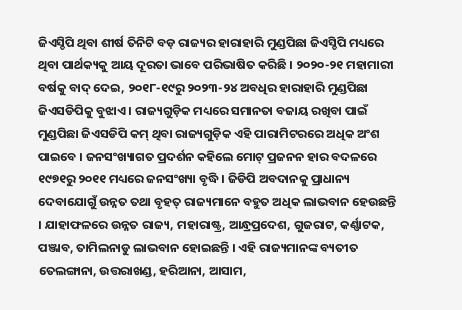ଜିଏସ୍ଡିପି ଥିବା ଶୀର୍ଷ ତିନିଟି ବଡ଼ ରାଜ୍ୟର ହାରାହାରି ମୁଣ୍ଡପିଛା ଜିଏସ୍ଡିପି ମଧ୍ୟରେ ଥିବା ପାର୍ଥକ୍ୟକୁ ଆୟ ଦୂରତା ଭାବେ ପରିଭାଷିତ କରିଛି । ୨୦୨୦-୨୧ ମହାମାରୀ ବର୍ଷକୁ ବାଦ୍ ଦେଇ, ୨୦୧୮-୧୯ରୁ ୨୦୨୩-୨୪ ଅବଧିର ହାରାହାରି ମୁଣ୍ଡପିଛା ଜିଏସଡିପିକୁ ବୁଝାଏ । ରାଜ୍ୟଗୁଡ଼ିକ ମଧ୍ୟରେ ସମାନତା ବଜାୟ ରଖିବା ପାଇଁ ମୁଣ୍ଡପିଛା ଜିଏସଡିପି କମ୍ ଥିବା ରାଜ୍ୟଗୁଡ଼ିକ ଏହି ପାରାମିଟରରେ ଅଧିକ ଅଂଶ ପାଇବେ । ଜନସଂଖ୍ୟାଗତ ପ୍ରଦର୍ଶନ କହିଲେ ମୋଟ୍ ପ୍ରଜନନ ହାର ବଦଳରେ ୧୯୭୧ରୁ ୨୦୧୧ ମଧ୍ୟରେ ଜନସଂଖ୍ୟା ବୃଦ୍ଧି । ଜିଡିପି ଅବଦାନକୁ ପ୍ରାଧାନ୍ୟ ଦେବାଯୋଗୁଁ ଉନ୍ନତ ତଥା ବୃହତ୍ ରାଜ୍ୟମାନେ ବହୁତ ଅଧିକ ଲାଭବାନ ହେଉଛନ୍ତି । ଯାହାଫଳରେ ଉନ୍ନତ ରାଜ୍ୟ, ମହାରାଷ୍ଟ୍ର, ଆନ୍ଧ୍ରପ୍ରଦେଶ, ଗୁଜରାଟ, କର୍ଣ୍ଣାଟକ, ପଞ୍ଜାବ, ତାମିଲନାଡୁ ଲାଭବାନ ହୋଇଛନ୍ତି । ଏହି ରାଜ୍ୟମାନଙ୍କ ବ୍ୟତୀତ ତେଲଙ୍ଗାନା, ଉତ୍ତରାଖଣ୍ଡ, ହରିଆନା, ଆସାମ,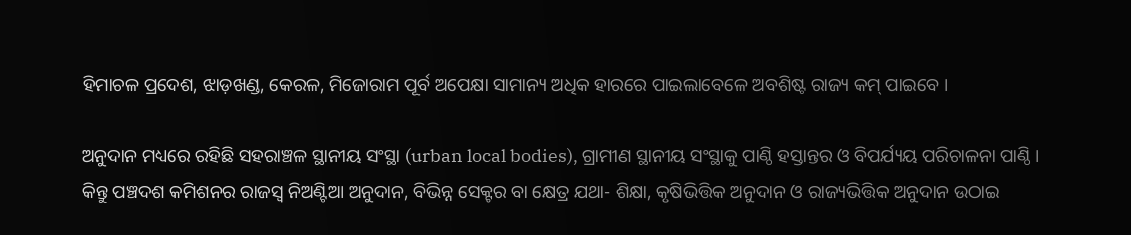ହିମାଚଳ ପ୍ରଦେଶ, ଝାଡ଼ଖଣ୍ଡ, କେରଳ, ମିଜୋରାମ ପୂର୍ବ ଅପେକ୍ଷା ସାମାନ୍ୟ ଅଧିକ ହାରରେ ପାଇଲାବେଳେ ଅବଶିଷ୍ଟ ରାଜ୍ୟ କମ୍ ପାଇବେ ।

ଅନୁଦାନ ମଧ୍ୟରେ ରହିଛି ସହରାଞ୍ଚଳ ସ୍ଥାନୀୟ ସଂସ୍ଥା (urban local bodies), ଗ୍ରାମୀଣ ସ୍ଥାନୀୟ ସଂସ୍ଥାକୁ ପାଣ୍ଠି ହସ୍ତାନ୍ତର ଓ ବିପର୍ଯ୍ୟୟ ପରିଚାଳନା ପାଣ୍ଠି । କିନ୍ତୁ ପଞ୍ଚଦଶ କମିଶନର ରାଜସ୍ୱ ନିଅଣ୍ଟିଆ ଅନୁଦାନ, ବିଭିନ୍ନ ସେକ୍ଟର ବା କ୍ଷେତ୍ର ଯଥା- ଶିକ୍ଷା, କୃଷିଭିତ୍ତିକ ଅନୁଦାନ ଓ ରାଜ୍ୟଭିତ୍ତିକ ଅନୁଦାନ ଉଠାଇ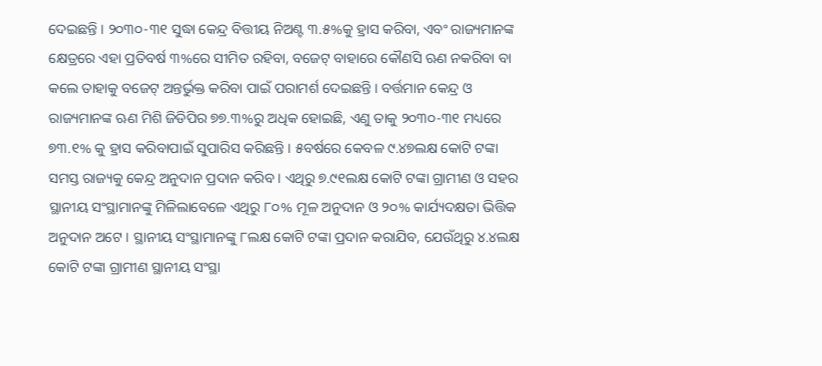ଦେଇଛନ୍ତି । ୨୦୩୦-୩୧ ସୁଦ୍ଧା କେନ୍ଦ୍ର ବିତ୍ତୀୟ ନିଅଣ୍ଟ ୩.୫%କୁ ହ୍ରାସ କରିବା, ଏବଂ ରାଜ୍ୟମାନଙ୍କ କ୍ଷେତ୍ରରେ ଏହା ପ୍ରତିବର୍ଷ ୩%ରେ ସୀମିତ ରହିବା, ବଜେଟ୍ ବାହାରେ କୌଣସି ଋଣ ନକରିବା ବା କଲେ ତାହାକୁ ବଜେଟ୍ ଅନ୍ତର୍ଭୁକ୍ତ କରିବା ପାଇଁ ପରାମର୍ଶ ଦେଇଛନ୍ତି । ବର୍ତ୍ତମାନ କେନ୍ଦ୍ର ଓ ରାଜ୍ୟମାନଙ୍କ ଋଣ ମିଶି ଜିଡିପିର ୭୭.୩%ରୁ ଅଧିକ ହୋଇଛି, ଏଣୁ ତାକୁ ୨୦୩୦-୩୧ ମଧ୍ୟରେ ୭୩.୧% କୁ ହ୍ରାସ କରିବାପାଇଁ ସୁପାରିସ କରିଛନ୍ତି । ୫ବର୍ଷରେ କେବଳ ୯.୪୭ଲକ୍ଷ କୋଟି ଟଙ୍କା ସମସ୍ତ ରାଜ୍ୟକୁ କେନ୍ଦ୍ର ଅନୁଦାନ ପ୍ରଦାନ କରିବ । ଏଥିରୁ ୭.୯୧ଲକ୍ଷ କୋଟି ଟଙ୍କା ଗ୍ରାମୀଣ ଓ ସହର ସ୍ଥାନୀୟ ସଂସ୍ଥାମାନଙ୍କୁ ମିଳିଲାବେଳେ ଏଥିରୁ ୮୦% ମୂଳ ଅନୁଦାନ ଓ ୨୦% କାର୍ଯ୍ୟଦକ୍ଷତା ଭିତ୍ତିକ ଅନୁଦାନ ଅଟେ । ସ୍ଥାନୀୟ ସଂସ୍ଥାମାନଙ୍କୁ ୮ଲକ୍ଷ କୋଟି ଟଙ୍କା ପ୍ରଦାନ କରାଯିବ, ଯେଉଁଥିରୁ ୪.୪ଲକ୍ଷ କୋଟି ଟଙ୍କା ଗ୍ରାମୀଣ ସ୍ଥାନୀୟ ସଂସ୍ଥା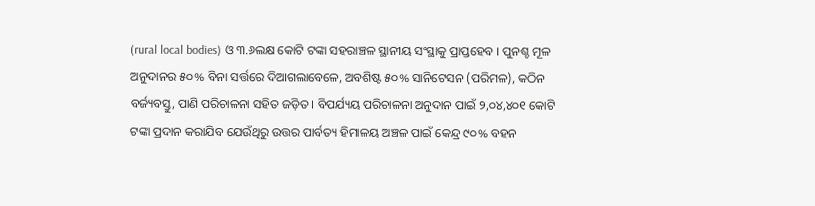(rural local bodies) ଓ ୩.୬ଲକ୍ଷ କୋଟି ଟଙ୍କା ସହରାଞ୍ଚଳ ସ୍ଥାନୀୟ ସଂସ୍ଥାକୁ ପ୍ରାପ୍ତହେବ । ପୁନଶ୍ଚ ମୂଳ ଅନୁଦାନର ୫୦% ବିନା ସର୍ତ୍ତରେ ଦିଆଗଲାବେଳେ, ଅବଶିଷ୍ଟ ୫୦% ସାନିଟେସନ (ପରିମଳ), କଠିନ ବର୍ଜ୍ୟବସ୍ତୁ, ପାଣି ପରିଚାଳନା ସହିତ ଜଡ଼ିତ । ବିପର୍ଯ୍ୟୟ ପରିଚାଳନା ଅନୁଦାନ ପାଇଁ ୨,୦୪,୪୦୧ କୋଟି ଟଙ୍କା ପ୍ରଦାନ କରାଯିବ ଯେଉଁଥିରୁ ଉତ୍ତର ପାର୍ବତ୍ୟ ହିମାଳୟ ଅଞ୍ଚଳ ପାଇଁ କେନ୍ଦ୍ର ୯୦% ବହନ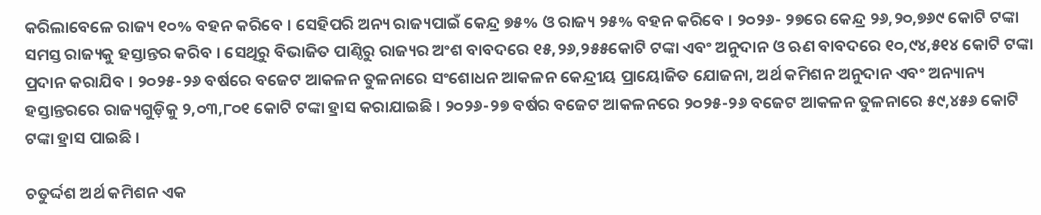କରିଲାବେଳେ ରାଜ୍ୟ ୧୦% ବହନ କରିବେ । ସେହିପରି ଅନ୍ୟ ରାଜ୍ୟପାଇଁ କେନ୍ଦ୍ର ୭୫% ଓ ରାଜ୍ୟ ୨୫% ବହନ କରିବେ । ୨୦୨୬- ୨୭ରେ କେନ୍ଦ୍ର ୨୬,୨୦,୭୬୯ କୋଟି ଟଙ୍କା ସମସ୍ତ ରାଜ୍ୟକୁ ହସ୍ତାନ୍ତର କରିବ । ସେଥିରୁ ବିଭାଜିତ ପାଣ୍ଠିରୁ ରାଜ୍ୟର ଅଂଶ ବାବଦରେ ୧୫,୨୬,୨୫୫କୋଟି ଟଙ୍କା ଏବଂ ଅନୁଦାନ ଓ ଋଣ ବାବଦରେ ୧୦,୯୪,୫୧୪ କୋଟି ଟଙ୍କା ପ୍ରଦାନ କରାଯିବ । ୨୦୨୫-୨୬ ବର୍ଷରେ ବଜେଟ ଆକଳନ ତୁଳନାରେ ସଂଶୋଧନ ଆକଳନ କେନ୍ଦ୍ରୀୟ ପ୍ରାୟୋଜିତ ଯୋଜନା, ଅର୍ଥ କମିଶନ ଅନୁଦାନ ଏବଂ ଅନ୍ୟାନ୍ୟ ହସ୍ତାନ୍ତରରେ ରାଜ୍ୟଗୁଡ଼ିକୁ ୨,୦୩,୮୦୧ କୋଟି ଟଙ୍କା ହ୍ରାସ କରାଯାଇଛି । ୨୦୨୬-୨୭ ବର୍ଷର ବଜେଟ ଆକଳନରେ ୨୦୨୫-୨୬ ବଜେଟ ଆକଳନ ତୁଳନାରେ ୫୯,୪୫୬ କୋଟି ଟଙ୍କା ହ୍ରାସ ପାଇଛି ।

ଚତୁର୍ଦ୍ଦଶ ଅର୍ଥ କମିଶନ ଏକ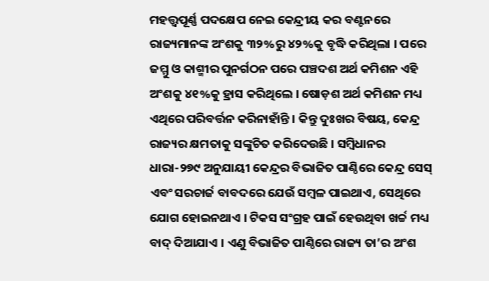ମହତ୍ତ୍ୱପୂର୍ଣ୍ଣ ପଦକ୍ଷେପ ନେଇ କେନ୍ଦ୍ରୀୟ କର ବଣ୍ଟନରେ ରାଜ୍ୟମାନଙ୍କ ଅଂଶକୁ ୩୨%ରୁ ୪୨%କୁ ବୃଦ୍ଧି କରିଥିଲା । ପରେ ଜମ୍ମୁ ଓ କାଶ୍ମୀର ପୁନର୍ଗଠନ ପରେ ପଞ୍ଚଦଶ ଅର୍ଥ କମିଶନ ଏହି ଅଂଶକୁ ୪୧%କୁ ହ୍ରାସ କରିଥିଲେ । ଷୋଡ଼ଶ ଅର୍ଥ କମିଶନ ମଧ୍ୟ ଏଥିରେ ପରିବର୍ତ୍ତନ କରିନାହାଁନ୍ତି । କିନ୍ତୁ ଦୁଃଖର ବିଷୟ, କେନ୍ଦ୍ର ରାଜ୍ୟର କ୍ଷମତାକୁ ସଙ୍କୁଚିତ କରିଦେଉଛି । ସମ୍ବିଧାନର ଧାରା-୨୭୯ ଅନୁଯାୟୀ କେନ୍ଦ୍ରର ବିଭାଜିତ ପାଣ୍ଠିରେ କେନ୍ଦ୍ର ସେସ୍ ଏବଂ ସରଚାର୍ଜ ବାବଦରେ ଯେଉଁ ସମ୍ବଳ ପାଇଥାଏ, ସେଥିରେ ଯୋଗ ହୋଇନଥାଏ । ଟିକସ ସଂଗ୍ରହ ପାଇଁ ହେଉଥିବା ଖର୍ଚ୍ଚ ମଧ୍ୟ ବାଦ୍ ଦିଆଯାଏ । ଏଣୁ ବିଭାଜିତ ପାଣ୍ଠିରେ ରାଜ୍ୟ ତା’ର ଅଂଶ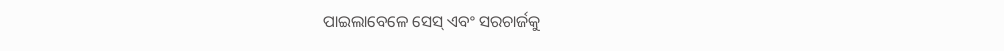ପାଇଲାବେଳେ ସେସ୍ ଏବଂ ସରଚାର୍ଜକୁ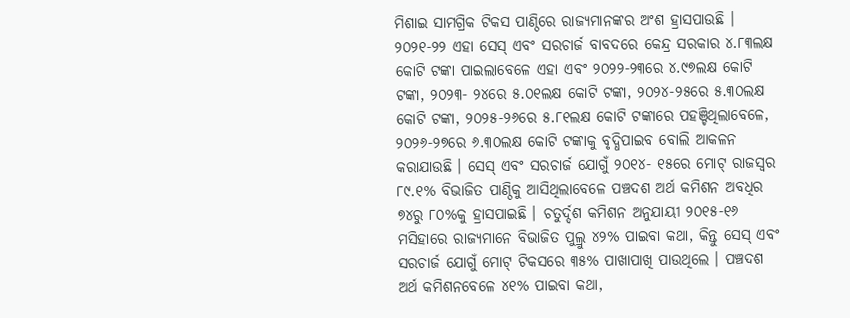ମିଶାଇ ସାମଗ୍ରିକ ଟିକସ ପାଣ୍ଠିରେ ରାଜ୍ୟମାନଙ୍କର ଅଂଶ ହ୍ରାସପାଉଛି । ୨୦୨୧-୨୨ ଏହା ସେସ୍ ଏବଂ ସରଚାର୍ଜ ବାବଦରେ କେନ୍ଦ୍ର ସରକାର ୪.୮୩ଲକ୍ଷ କୋଟି ଟଙ୍କା ପାଇଲାବେଳେ ଏହା ଏବଂ ୨୦୨୨-୨୩ରେ ୪.୯୭ଲକ୍ଷ କୋଟି ଟଙ୍କା, ୨୦୨୩- ୨୪ରେ ୫.୦୧ଲକ୍ଷ କୋଟି ଟଙ୍କା, ୨୦୨୪-୨୫ରେ ୫.୩୦ଲକ୍ଷ କୋଟି ଟଙ୍କା, ୨୦୨୫-୨୬ରେ ୫.୮୧ଲକ୍ଷ କୋଟି ଟଙ୍କାରେ ପହଞ୍ଚିଥିଲାବେଳେ, ୨୦୨୬-୨୭ରେ ୬.୩୦ଲକ୍ଷ କୋଟି ଟଙ୍କାକୁ ବୃଦ୍ଧିପାଇବ ବୋଲି ଆକଳନ କରାଯାଉଛି । ସେସ୍ ଏବଂ ସରଚାର୍ଜ ଯୋଗୁଁ ୨୦୧୪- ୧୫ରେ ମୋଟ୍ ରାଜସ୍ୱର ୮୯.୧% ବିଭାଜିତ ପାଣ୍ଠିକୁ ଆସିଥିଲାବେଳେ ପଞ୍ଚଦଶ ଅର୍ଥ କମିଶନ ଅବଧିର ୭୪ରୁ ୮୦%କୁ ହ୍ରାସପାଇଛି । ଚତୁର୍ଦ୍ଦଶ କମିଶନ ଅନୁଯାୟୀ ୨୦୧୫-୧୬ ମସିହାରେ ରାଜ୍ୟମାନେ ବିଭାଜିତ ପୁଲ୍ରୁ ୪୨% ପାଇବା କଥା, କିନ୍ତୁ ସେସ୍ ଏବଂ ସରଚାର୍ଜ ଯୋଗୁଁ ମୋଟ୍ ଟିକସରେ ୩୫% ପାଖାପାଖି ପାଉଥିଲେ । ପଞ୍ଚଦଶ ଅର୍ଥ କମିଶନବେଳେ ୪୧% ପାଇବା କଥା,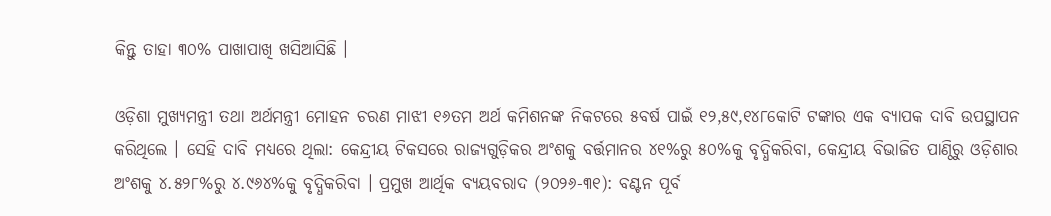କିନ୍ତୁ ତାହା ୩୦% ପାଖାପାଖି ଖସିଆସିଛି ।

ଓଡ଼ିଶା ମୁଖ୍ୟମନ୍ତ୍ରୀ ତଥା ଅର୍ଥମନ୍ତ୍ରୀ ମୋହନ ଚରଣ ମାଝୀ ୧୬ତମ ଅର୍ଥ କମିଶନଙ୍କ ନିକଟରେ ୫ବର୍ଷ ପାଇଁ ୧୨,୫୯,୧୪୮କୋଟି ଟଙ୍କାର ଏକ ବ୍ୟାପକ ଦାବି ଉପସ୍ଥାପନ କରିଥିଲେ । ସେହି ଦାବି ମଧ୍ୟରେ ଥିଲା: କେନ୍ଦ୍ରୀୟ ଟିକସରେ ରାଜ୍ୟଗୁଡ଼ିକର ଅଂଶକୁ ବର୍ତ୍ତମାନର ୪୧%ରୁ ୫୦%କୁ ବୃଦ୍ଧିକରିବା, କେନ୍ଦ୍ରୀୟ ବିଭାଜିତ ପାଣ୍ଠିରୁ ଓଡ଼ିଶାର ଅଂଶକୁ ୪.୫୨୮%ରୁ ୪.୯୬୪%କୁ ବୃଦ୍ଧିକରିବା । ପ୍ରମୁଖ ଆର୍ଥିକ ବ୍ୟୟବରାଦ (୨୦୨୬-୩୧): ବଣ୍ଟନ ପୂର୍ବ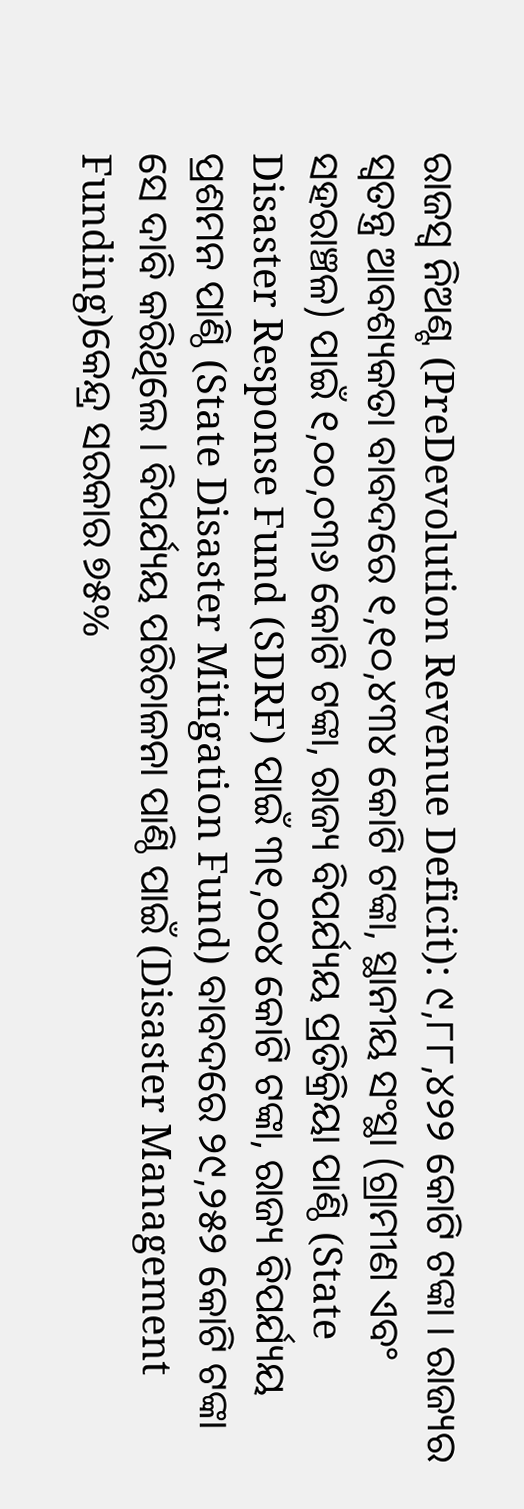ରାଜସ୍ୱ ନିଅଣ୍ଟ (PreDevolution Revenue Deficit): ୯,୮୮,୪୨୨ କୋଟି ଟଙ୍କା । ରାଜ୍ୟର ସ୍ୱତନ୍ତ୍ର ଆବଶ୍ୟକତା ବାବଦରେ ୧,୧୦,୪୩୪ କୋଟି ଟଙ୍କା, ସ୍ଥାନୀୟ ସଂସ୍ଥା (ଗ୍ରାମୀଣ ଏବଂ ସହରାଞ୍ଚଳ) ପାଇଁ ୧,୦୦,୦୩୬ କୋଟି ଟଙ୍କା, ରାଜ୍ୟ ବିପର୍ଯ୍ୟୟ ପ୍ରତିକ୍ରିୟା ପାଣ୍ଠି (State Disaster Response Fund (SDRF) ପାଇଁ ୩୧,୦୦୪ କୋଟି ଟଙ୍କା, ରାଜ୍ୟ ବିପର୍ଯ୍ୟୟ ପ୍ରଶମନ ପାଣ୍ଠି (State Disaster Mitigation Fund) ବାବଦରେ ୨୯,୨୫୨ କୋଟି ଟଙ୍କା ସେ ଦାବି କରିଥିଲେ । ବିପର୍ଯ୍ୟୟ ପରିଚାଳନା ପାଣ୍ଠି ପାଇଁ (Disaster Management Funding)କେନ୍ଦ୍ର ସରକାର ୭୫%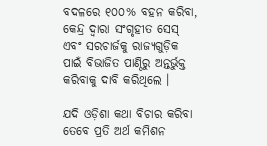ବଦଳରେ ୧୦୦% ବହନ କରିବା, କେନ୍ଦ୍ର ଦ୍ୱାରା ସଂଗୃହୀତ ସେସ୍ ଏବଂ ସରଚାର୍ଜକୁ ରାଜ୍ୟଗୁଡ଼ିକ ପାଇଁ ବିଭାଜିତ ପାଣ୍ଠିରୁ ଅନ୍ତର୍ଭୁକ୍ତ କରିବାକୁ ଦାବି କରିଥିଲେ ।

ଯଦି ଓଡ଼ିଶା କଥା ବିଚାର କରିବା ତେବେ ପ୍ରତି ଅର୍ଥ କମିଶନ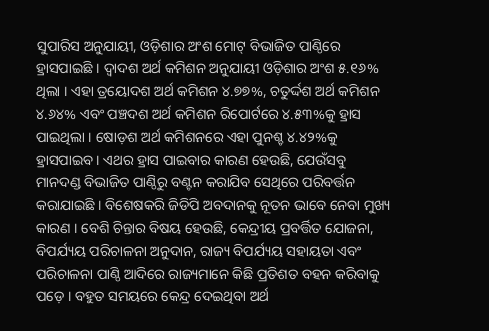ସୁପାରିସ ଅନୁଯାୟୀ, ଓଡ଼ିଶାର ଅଂଶ ମୋଟ୍ ବିଭାଜିତ ପାଣ୍ଠିରେ ହ୍ରାସପାଇଛି । ଦ୍ୱାଦଶ ଅର୍ଥ କମିଶନ ଅନୁଯାୟୀ ଓଡ଼ିଶାର ଅଂଶ ୫.୧୬% ଥିଲା । ଏହା ତ୍ରୟୋଦଶ ଅର୍ଥ କମିଶନ ୪.୭୭%, ଚତୁର୍ଦ୍ଦଶ ଅର୍ଥ କମିଶନ ୪.୬୪% ଏବଂ ପଞ୍ଚଦଶ ଅର୍ଥ କମିଶନ ରିପୋର୍ଟରେ ୪.୫୩%କୁ ହ୍ରାସ ପାଇଥିଲା । ଷୋଡ଼ଶ ଅର୍ଥ କମିଶନରେ ଏହା ପୁନଶ୍ଚ ୪.୪୨%କୁ ହ୍ରାସପାଇବ । ଏଥର ହ୍ରାସ ପାଇବାର କାରଣ ହେଉଛି, ଯେଉଁସବୁ ମାନଦଣ୍ଡ ବିଭାଜିତ ପାଣ୍ଠିରୁ ବଣ୍ଟନ କରାଯିବ ସେଥିରେ ପରିବର୍ତ୍ତନ କରାଯାଇଛି । ବିଶେଷକରି ଜିଡିପି ଅବଦାନକୁ ନୂତନ ଭାବେ ନେବା ମୁଖ୍ୟ କାରଣ । ବେଶି ଚିନ୍ତାର ବିଷୟ ହେଉଛି, କେନ୍ଦ୍ରୀୟ ପ୍ରବର୍ତ୍ତିତ ଯୋଜନା, ବିପର୍ଯ୍ୟୟ ପରିଚାଳନା ଅନୁଦାନ, ରାଜ୍ୟ ବିପର୍ଯ୍ୟୟ ସହାୟତା ଏବଂ ପରିଚାଳନା ପାଣ୍ଠି ଆଦିରେ ରାଜ୍ୟମାନେ କିଛି ପ୍ରତିଶତ ବହନ କରିବାକୁ ପଡ଼େ । ବହୁତ ସମୟରେ କେନ୍ଦ୍ର ଦେଇଥିବା ଅର୍ଥ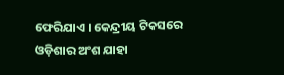ଫେରିଯାଏ । କେନ୍ଦ୍ରୀୟ ଟିକସରେ ଓଡ଼ିଶାର ଅଂଶ ଯାହା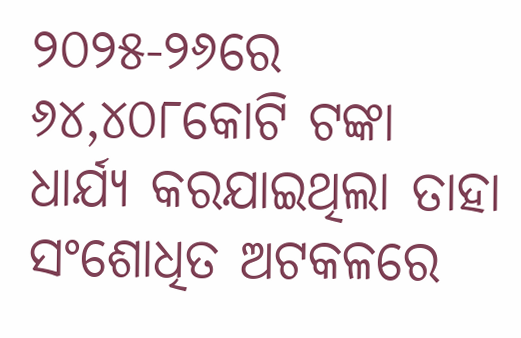୨୦୨୫-୨୬ରେ ୬୪,୪୦୮କୋଟି ଟଙ୍କା ଧାର୍ଯ୍ୟ କରଯାଇଥିଲା ତାହା ସଂଶୋଧିତ ଅଟକଳରେ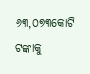୬୩,୦୭୩କୋଟି ଟଙ୍କାକୁ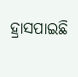ହ୍ରାସପାଇଛି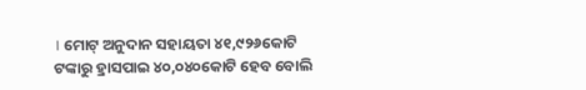। ମୋଟ୍ ଅନୁଦାନ ସହାୟତା ୪୧,୯୨୬କୋଟି ଟଙ୍କାରୁ ହ୍ରାସପାଇ ୪୦,୦୪୦କୋଟି ହେବ ବୋଲି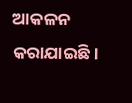ଆକଳନ କରାଯାଇଛି।